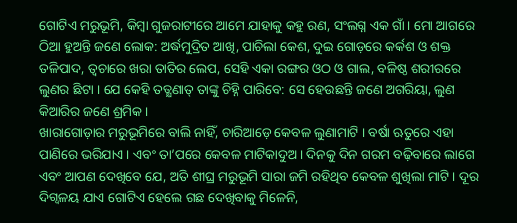ଗୋଟିଏ ମରୁଭୂମି, କିମ୍ବା ଗୁଜରାଟୀରେ ଆମେ ଯାହାକୁ କହୁ ରଣ, ସଂଲଗ୍ନ ଏକ ଗାଁ। ମୋ ଆଗରେ ଠିଆ ହୁଅନ୍ତି ଜଣେ ଲୋକ: ଅର୍ଦ୍ଧମୁଦ୍ରିତ ଆଖି, ପାଚିଲା କେଶ, ଦୁଇ ଗୋଡ଼ରେ କର୍କଶ ଓ ଶକ୍ତ ତଳିପାଦ, ତ୍ୱଚାରେ ଖରା ତାତିର ଲେପ, ସେହି ଏକା ରଙ୍ଗର ଓଠ ଓ ଗାଲ, ବଳିଷ୍ଠ ଶରୀରରେ ଲୁଣର ଛିଟା । ଯେ କେହି ତତ୍କ୍ଷଣାତ୍ ତାଙ୍କୁ ଚିହ୍ନି ପାରିବେ: ସେ ହେଉଛନ୍ତି ଜଣେ ଅଗରିୟା, ଲୁଣ କିଆରିର ଜଣେ ଶ୍ରମିକ ।
ଖାରାଗୋଡ଼ାର ମରୁଭୂମିରେ ବାଲି ନାହିଁ, ଚାରିଆଡ଼େ କେବଳ ଲୁଣାମାଟି । ବର୍ଷା ଋତୁରେ ଏହା ପାଣିରେ ଭରିଯାଏ । ଏବଂ ତା’ପରେ କେବଳ ମାଟିକାଦୁଅ । ଦିନକୁ ଦିନ ଗରମ ବଢ଼ିବାରେ ଲାଗେ ଏବଂ ଆପଣ ଦେଖିବେ ଯେ, ଅତି ଶୀଘ୍ର ମରୁଭୂମି ସାରା ଜମି ରହିଥିବ କେବଳ ଶୁଖିଲା ମାଟି । ଦୂର ଦିଗ୍ବଳୟ ଯାଏ ଗୋଟିଏ ହେଲେ ଗଛ ଦେଖିବାକୁ ମିଳେନି,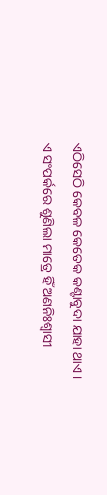ଏଠିସେଠି କେବଳ କେତେକ କଣ୍ଟାବୁଦା ଯାହା ଥାଏ । ଏ ସଂପର୍କରେ ଶୁଣିଲା ମାତ୍ରେ ହିଁ ଅଣନିଃଶ୍ୱାସୀ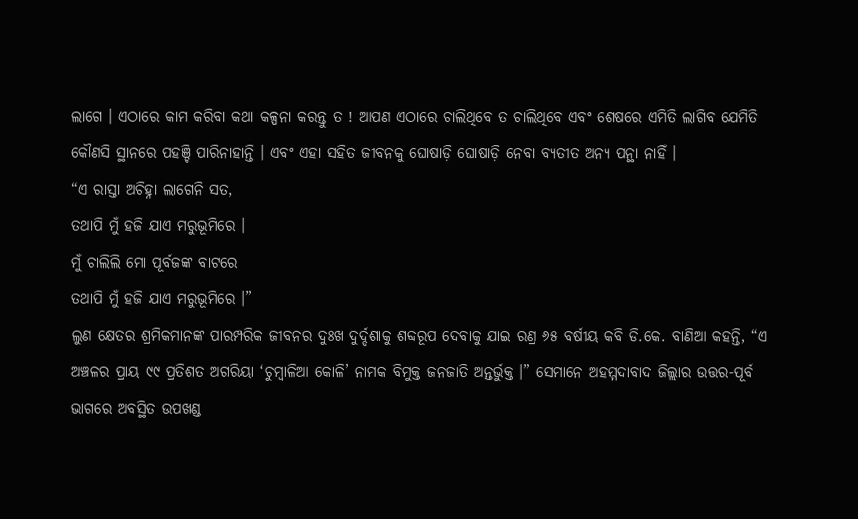ଲାଗେ । ଏଠାରେ କାମ କରିବା କଥା କଳ୍ପନା କରନ୍ତୁ ତ ! ଆପଣ ଏଠାରେ ଚାଲିଥିବେ ତ ଚାଲିଥିବେ ଏବଂ ଶେଷରେ ଏମିତି ଲାଗିବ ଯେମିତି କୌଣସି ସ୍ଥାନରେ ପହଞ୍ଚି ପାରିନାହାନ୍ତି । ଏବଂ ଏହା ସହିତ ଜୀବନକୁ ଘୋଷାଡ଼ି ଘୋଷାଡ଼ି ନେବା ବ୍ୟତୀତ ଅନ୍ୟ ପନ୍ଥା ନାହିଁ ।
“ଏ ରାସ୍ତା ଅଚିହ୍ନା ଲାଗେନି ସତ,
ତଥାପି ମୁଁ ହଜି ଯାଏ ମରୁଭୂମିରେ ।
ମୁଁ ଚାଲିଲି ମୋ ପୂର୍ବଜଙ୍କ ବାଟରେ
ତଥାପି ମୁଁ ହଜି ଯାଏ ମରୁଭୂମିରେ ।”
ଲୁଣ କ୍ଷେତର ଶ୍ରମିକମାନଙ୍କ ପାରମ୍ପରିକ ଜୀବନର ଦୁଃଖ ଦୁର୍ଦ୍ଦଶାକୁ ଶବ୍ଦରୂପ ଦେବାକୁ ଯାଇ ରଣ୍ର ୬୫ ବର୍ଷୀୟ କବି ଡି.କେ. ବାଣିଆ କହନ୍ତି, “ଏ ଅଞ୍ଚଳର ପ୍ରାୟ ୯୯ ପ୍ରତିଶତ ଅଗରିୟା ‘ଚୁମ୍ବାଳିଆ କୋଳି’ ନାମକ ବିମୁକ୍ତ ଜନଜାତି ଅନ୍ତର୍ଭୁକ୍ତ ।” ସେମାନେ ଅହମ୍ମଦାବାଦ ଜିଲ୍ଲାର ଉତ୍ତର-ପୂର୍ବ ଭାଗରେ ଅବସ୍ଥିତ ଉପଖଣ୍ଡ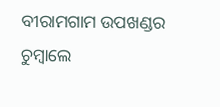ବୀରାମଗାମ ଉପଖଣ୍ଡର ଚୁମ୍ବାଲେ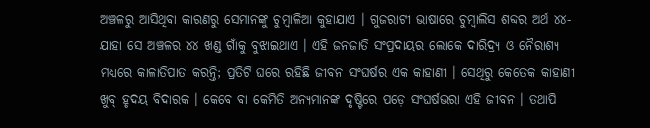ଅଞ୍ଚଳରୁ ଆସିଥିବା କାରଣରୁ ସେମାନଙ୍କୁ ଚୁମ୍ବାଳିଆ କୁହାଯାଏ । ଗୁଜରାଟୀ ଭାଷାରେ ଚୁମ୍ବାଲିସ ଶବ୍ଦର ଅର୍ଥ ୪୪- ଯାହା ସେ ଅଞ୍ଚଳର ୪୪ ଖଣ୍ଡ ଗାଁକୁ ବୁଝାଇଥାଏ । ଏହି ଜନଜାତି ସଂପ୍ରଦାୟର ଲୋକେ ଦାରିଦ୍ର୍ୟ ଓ ନୈରାଶ୍ୟ ମଧ୍ୟରେ କାଳାତିପାତ କରନ୍ତି; ପ୍ରତିଟି ଘରେ ରହିଛି ଜୀବନ ସଂଘର୍ଷର ଏକ କାହାଣୀ । ସେଥିରୁ କେତେକ କାହାଣୀ ଖୁବ୍ ହୃଦୟ ବିଦାରକ । କେବେ ବା କେମିତି ଅନ୍ୟମାନଙ୍କ ଦୃଷ୍ଟିରେ ପଡ଼େ ସଂଘର୍ଷଭରା ଏହି ଜୀବନ । ତଥାପି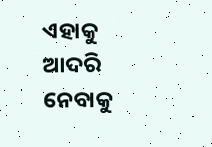ଏହାକୁ ଆଦରି ନେବାକୁ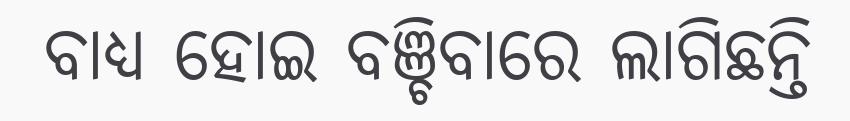ବାଧ୍ୟ ହୋଇ ବଞ୍ଚିବାରେ ଲାଗିଛନ୍ତି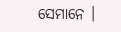ସେମାନେ ।